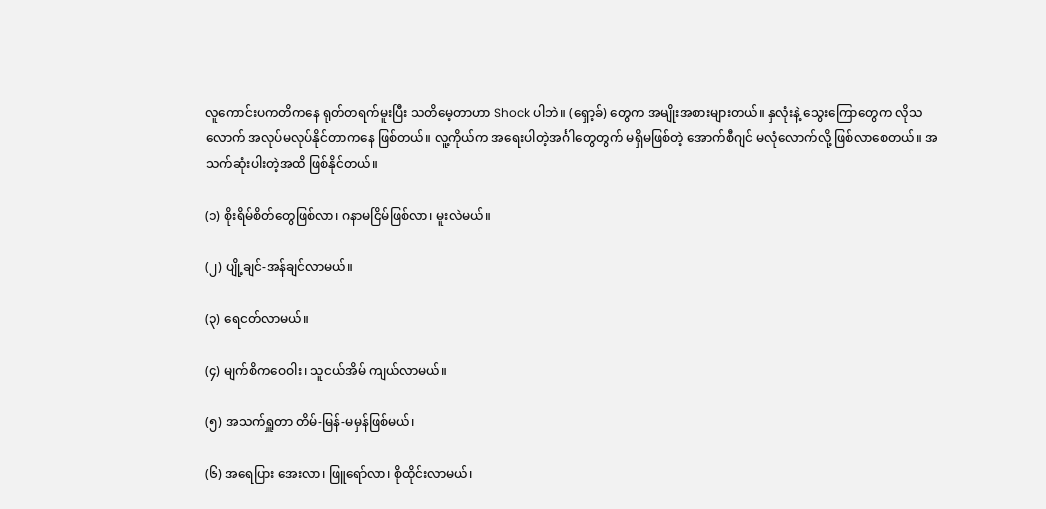လူကောင်းပကတိကနေ ရုတ်တရက်မူးပြီး သတိမေ့တာဟာ Shock ပါဘဲ။ (ရှော့ခ်) တွေက အမျိုးအစားများတယ်။ နှလုံးနဲ့ သွေးကြောတွေက လိုသလောက် အလုပ်မလုပ်နိုင်တာကနေ ဖြစ်တယ်။ လူ့ကိုယ်က အရေးပါတဲ့အင်္ဂါတွေတွက် မရှိမဖြစ်တဲ့ အောက်စီဂျင် မလုံလောက်လို့ ဖြစ်လာစေတယ်။ အသက်ဆုံးပါးတဲ့အထိ ဖြစ်နိုင်တယ်။

(၁) စိုးရိမ်စိတ်တွေဖြစ်လာ၊ ဂနာမငြိမ်ဖြစ်လာ၊ မူးလဲမယ်။

(၂) ပျို့ချင်-အန်ချင်လာမယ်။

(၃) ရေငတ်လာမယ်။

(၄) မျက်စိကဝေဝါး၊ သူငယ်အိမ် ကျယ်လာမယ်။

(၅) အသက်ရှူတာ တိမ်-မြန်-မမှန်ဖြစ်မယ်၊

(၆) အရေပြား အေးလာ၊ ဖြူရော်လာ၊ စိုထိုင်းလာမယ်၊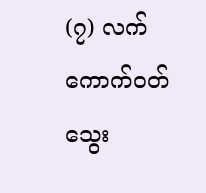(၇) လက်ကောက်ဝတ် သွေး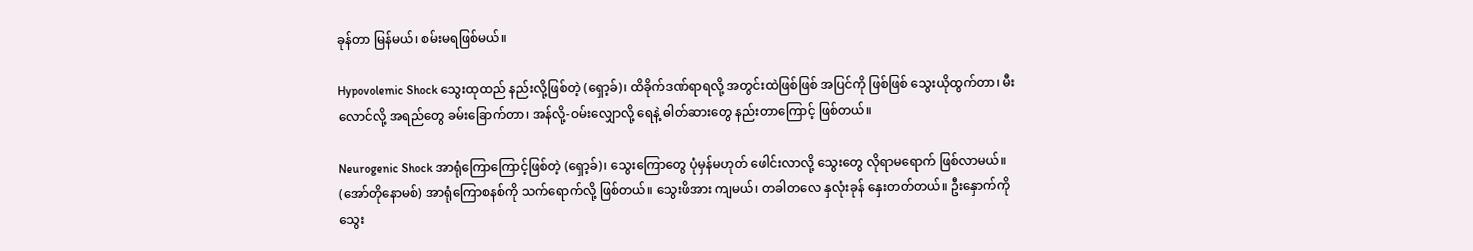ခုန်တာ မြန်မယ်၊ စမ်းမရဖြစ်မယ်။

Hypovolemic Shock သွေးထုထည် နည်းလို့ဖြစ်တဲ့ (ရှော့ခ်)၊ ထိခိုက်ဒဏ်ရာရလို့ အတွင်းထဲဖြစ်ဖြစ် အပြင်ကို ဖြစ်ဖြစ် သွေးယိုထွက်တာ၊ မီးလောင်လို့ အရည်တွေ ခမ်းခြောက်တာ၊ အန်လို့-ဝမ်းလျှောလို့ ရေနဲ့ ဓါတ်ဆားတွေ နည်းတာကြောင့် ဖြစ်တယ်။

Neurogenic Shock အာရုံကြောကြောင့်ဖြစ်တဲ့ (ရှော့ခ်)၊ သွေးကြောတွေ ပုံမှန်မဟုတ် ဖေါင်းလာလို့ သွေးတွေ လိုရာမရောက် ဖြစ်လာမယ်။ (အော်တိုနောမစ်) အာရုံကြောစနစ်ကို သက်ရောက်လို့ ဖြစ်တယ်။ သွေးဖိအား ကျမယ်၊ တခါတလေ နှလုံးခုန် နှေးတတ်တယ်။ ဦးနှောက်ကို သွေး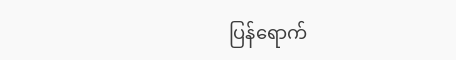ပြန်ရောက်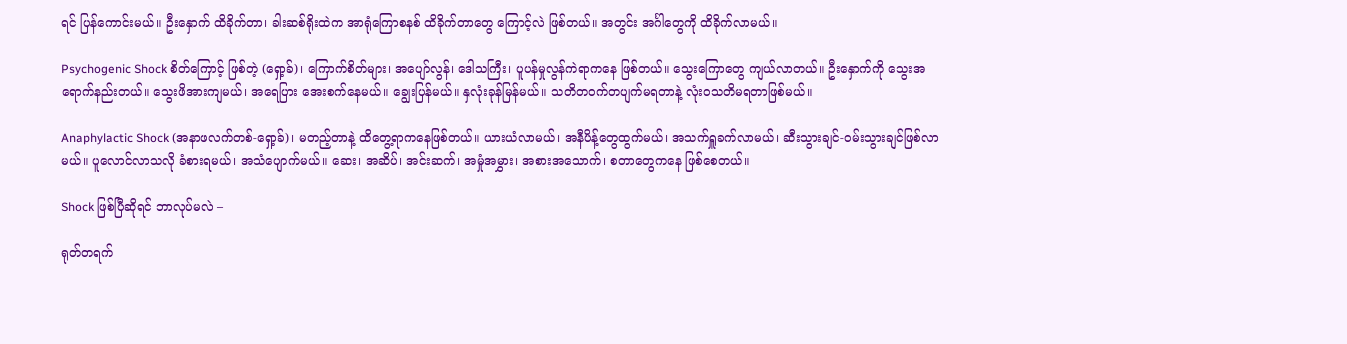ရင် ပြန်ကောင်းမယ်။ ဦးနှောက် ထိခိုက်တာ၊ ခါးဆစ်ရိုးထဲက အာရုံကြောစနစ် ထိခိုက်တာတွေ ကြောင့်လဲ ဖြစ်တယ်။ အတွင်း အင်္ဂါတွေကို ထိခိုက်လာမယ်။

Psychogenic Shock စိတ်ကြောင့် ဖြစ်တဲ့ (ရှော့ခ်)၊ ကြောက်စိတ်များ၊ အပျော်လွန်၊ ဒေါသကြီး၊ ပူပန်မှုလွန်ကဲရာကနေ ဖြစ်တယ်။ သွေးကြောတွေ ကျယ်လာတယ်။ ဦးနှောက်ကို သွေးအရောက်နည်းတယ်။ သွေးဖိအားကျမယ်၊ အရေပြား အေးစက်နေမယ်။ ချွေးပြန်မယ်။ နှလုံးခုန်မြန်မယ်။ သတိတဝက်တပျက်မရတာနဲ့ လုံးဝသတိမရတာဖြစ်မယ်။

Anaphylactic Shock (အနာဖလက်တစ်-ရှော့ခ်)၊ မတည့်တာနဲ့ ထိတွေ့ရာကနေဖြစ်တယ်။ ယားယံလာမယ်၊ အနီပိန့်တွေထွက်မယ်၊ အသက်ရှူခက်လာမယ်၊ ဆီးသွားချင်-ဝမ်းသွားချင်ဖြစ်လာမယ်။ ပူလောင်လာသလို ခံစားရမယ်၊ အသံပျောက်မယ်။ ဆေး၊ အဆိပ်၊ အင်းဆက်၊ အမှုံအမွှား၊ အစားအသောက်၊ စတာတွေကနေ ဖြစ်စေတယ်။

Shock ဖြစ်ပြီဆိုရင် ဘာလုပ်မလဲ –

ရုတ်တရက်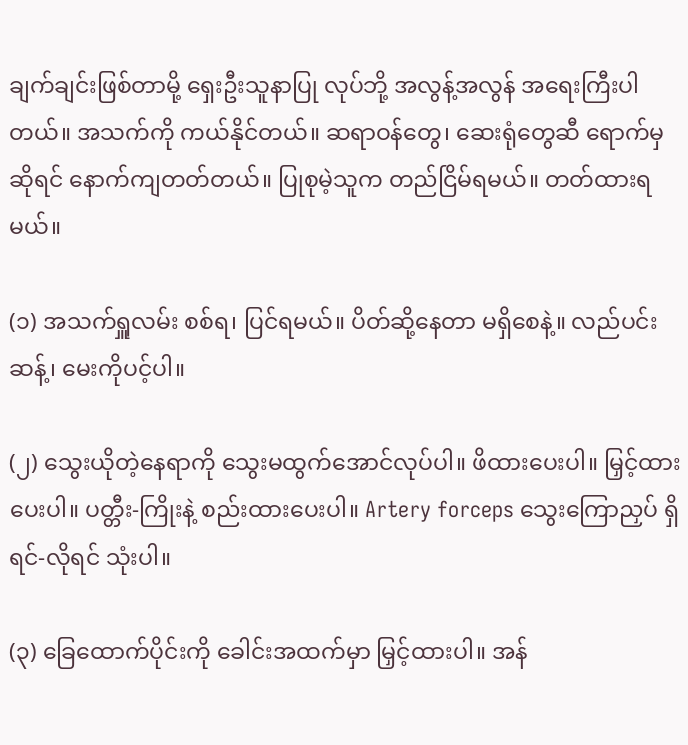ချက်ချင်းဖြစ်တာမို့ ရှေးဦးသူနာပြု လုပ်ဘို့ အလွန့်အလွန် အရေးကြီးပါတယ်။ အသက်ကို ကယ်နိုင်တယ်။ ဆရာဝန်တွေ၊ ဆေးရုံတွေဆီ ရောက်မှဆိုရင် နောက်ကျတတ်တယ်။ ပြုစုမဲ့သူက တည်ငြိမ်ရမယ်။ တတ်ထားရမယ်။

(၁) အသက်ရှူလမ်း စစ်ရ၊ ပြင်ရမယ်။ ပိတ်ဆို့နေတာ မရှိစေနဲ့။ လည်ပင်းဆန့်၊ မေးကိုပင့်ပါ။

(၂) သွေးယိုတဲ့နေရာကို သွေးမထွက်အောင်လုပ်ပါ။ ဖိထားပေးပါ။ မြှင့်ထားပေးပါ။ ပတ္တီး-ကြိုးနဲ့ စည်းထားပေးပါ။ Artery forceps သွေးကြောညှပ် ရှိရင်-လိုရင် သုံးပါ။

(၃) ခြေထောက်ပိုင်းကို ခေါင်းအထက်မှာ မြှင့်ထားပါ။ အန်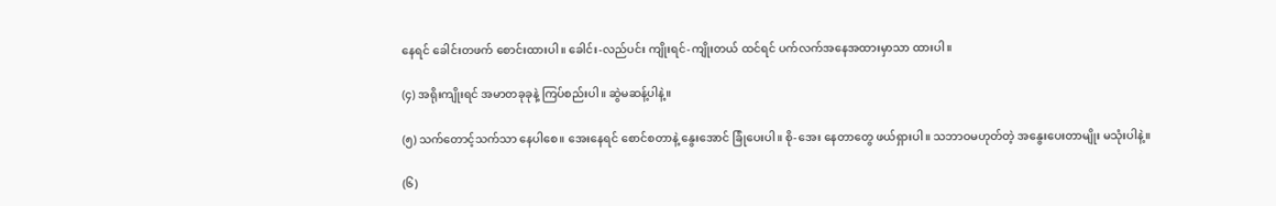နေရင် ခေါင်းတဖက် စောင်းထားပါ။ ခေါင်း-လည်ပင်း ကျိုးရင်-ကျိုးတယ် ထင်ရင် ပက်လက်အနေအထားမှာသာ ထားပါ။

(၄) အရိုးကျိုးရင် အမာတခုခုနဲ့ ကြပ်စည်းပါ။ ဆွဲမဆန့်ပါနဲ့။

(၅) သက်တောင့်သက်သာ နေပါစေ။ အေးနေရင် စောင်စတာနဲ့ နွေးအောင် ခြုံပေးပါ။ စို-အေး နေတာတွေ ဖယ်ရှားပါ။ သဘာဝမဟုတ်တဲ့ အနွေးပေးတာမျိုး မသုံးပါနဲ့။

(၆)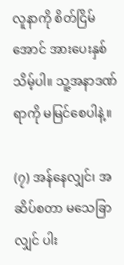လူနာကို စိတ်ငြိမ်အောင် အားပေးနှစ်သိမ့်ပါ။ သူ့အနာဒဏ်ရာကို မမြင်စေပါနဲ့။

(၇) အန်နေလျှင်၊ အဆိပ်စတာ မသေခြာလျှင် ပါး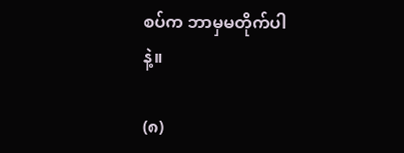စပ်က ဘာမှမတိုက်ပါနဲ့။

(၈)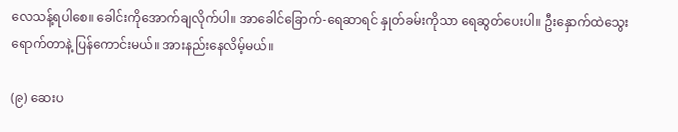လေသန့်ရပါစေ။ ခေါင်းကိုအောက်ချလိုက်ပါ။ အာခေါင်ခြောက်-ရေဆာရင် နှုတ်ခမ်းကိုသာ ရေဆွတ်ပေးပါ။ ဦးနှောက်ထဲသွေးရောက်တာနဲ့ ပြန်ကောင်းမယ်။ အားနည်းနေလိမ့်မယ်။

(၉) ဆေးပ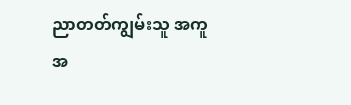ညာတတ်ကျွမ်းသူ အကူအ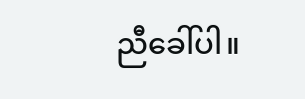ညီခေါ်ပါ။